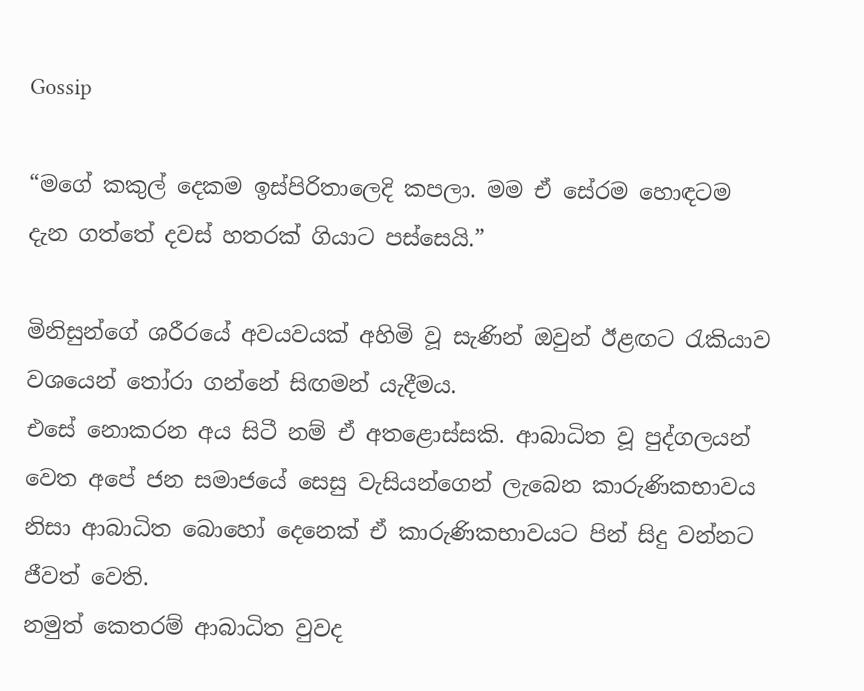Gossip

“මගේ කකුල් දෙකම ඉස්පිරිතාලෙදි කපලා. මම ඒ සේරම හොඳටම දැන ගත්තේ දවස් හතරක් ගියාට පස්සෙයි.”

මිනිසුන්ගේ ශරීරයේ අවයවයක් අහිමි වූ සැණින් ඔවුන් ඊළඟට රැකියාව වශයෙන් තෝරා ගන්නේ සිඟමන් යැදීමය.
එසේ නොකරන අය සිටී නම් ඒ අතළොස්සකි. ආබාධිත වූ පුද්ගලයන් වෙත අපේ ජන සමාජයේ සෙසු වැසියන්ගෙන් ලැබෙන කාරුණිකභාවය නිසා ආබාධිත බොහෝ දෙනෙක් ඒ කාරුණිකභාවයට පින් සිදු වන්නට ජීවත් වෙති.
නමුත් කෙතරම් ආබාධිත වුවද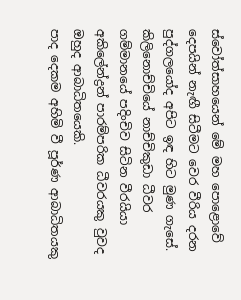ස්වෝත්සාහයෙන් මේ මහ පොළොවේ දෙපයින් නැඟී සිටීමට වෙර වීරිය දරන පුද්ගලයෝද අපිට ඉඳ හිට මුණ ගැසේ.
කිලිනොච්චියේ නාච්චිකුඩා ධීවර ගම්මානයේ පදිංචිව සිටින වීරයියා අකිලේන්ද්‍රන් පාරම්පරික ධීවරයකු වුවද ඔහුද ආබාධිතයෙකි.
පාද දෙකම අහිමි වී පූර්ණ ආබාධිතයකු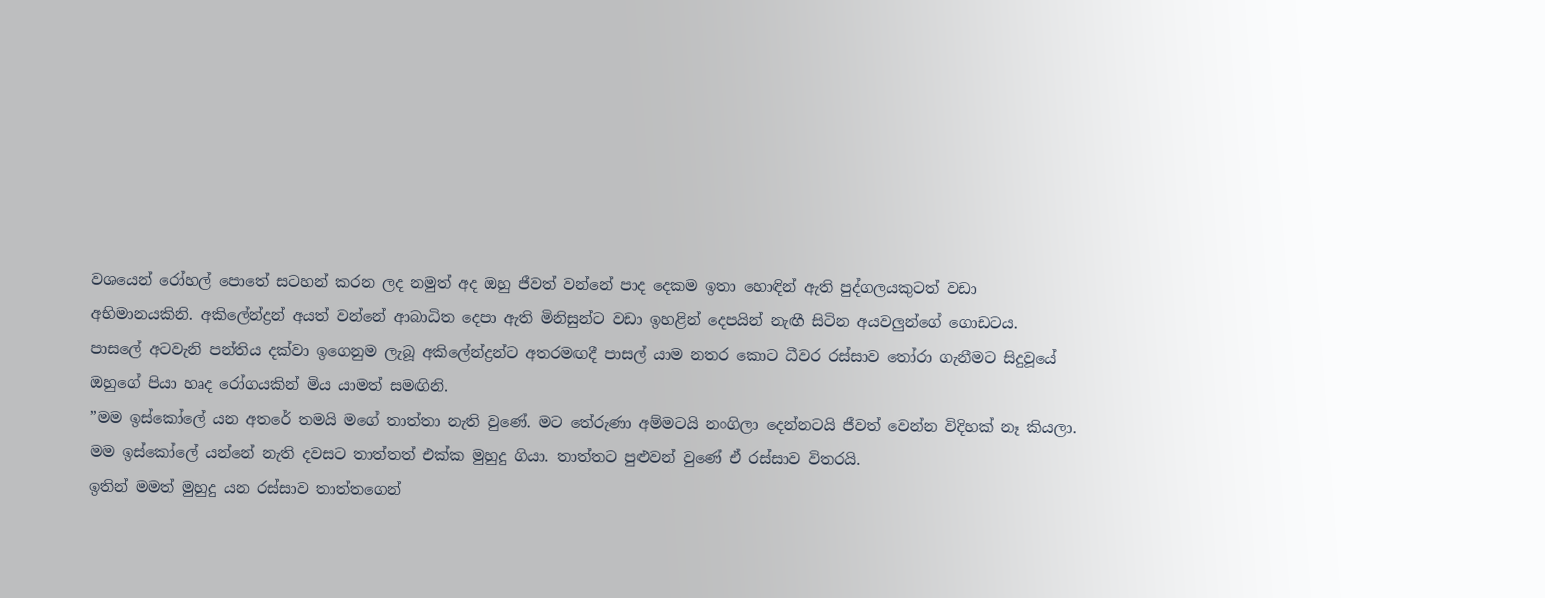වශයෙන් රෝහල් පොතේ සටහන් කරන ලද නමුත් අද ඔහු ජීවත් වන්නේ පාද දෙකම ඉතා හොඳින් ඇති පුද්ගලයකුටත් වඩා අභිමානයකිනි. අකිලේන්ද්‍රන් අයත් වන්නේ ආබාධිත දෙපා ඇති මිනිසුන්ට වඩා ඉහළින් දෙපයින් නැඟී සිටින අයවලුන්ගේ ගොඩටය.
පාසලේ අටවැනි පන්තිය දක්වා ඉගෙනුම ලැබූ අකිලේන්ද්‍රන්ට අතරමඟදී පාසල් යාම නතර කොට ධීවර රස්සාව තෝරා ගැනීමට සිදුවූයේ ඔහුගේ පියා හෘද රෝගයකින් මිය යාමත් සමඟිනි.
”මම ඉස්කෝලේ යන අතරේ තමයි මගේ තාත්තා නැති වුණේ. මට තේරුණා අම්මටයි නංගිලා දෙන්නටයි ජීවත් වෙන්න විදිහක් නෑ කියලා.
මම ඉස්කෝලේ යන්නේ නැති දවසට තාත්තත් එක්ක මුහුදු ගියා. තාත්තට පුළුවන් වුණේ ඒ රස්සාව විතරයි.
ඉතින් මමත් මුහුදු යන රස්සාව තාත්තගෙන්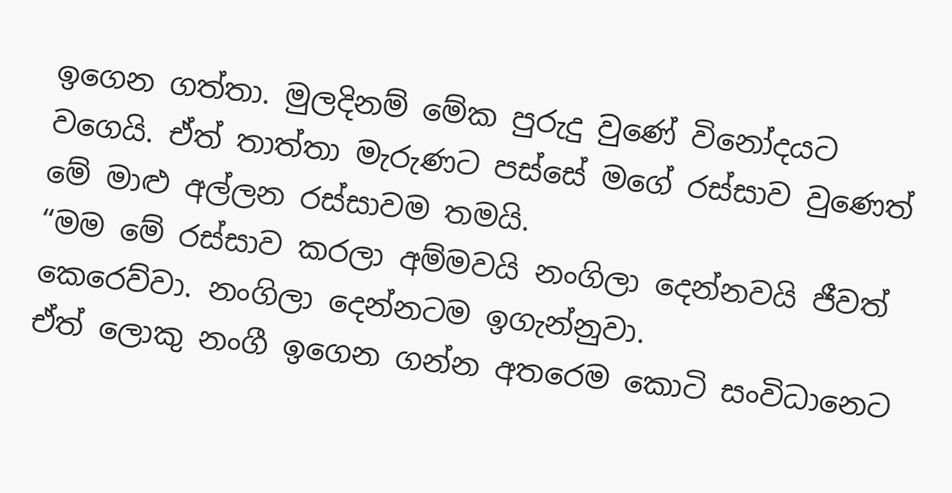ඉගෙන ගත්තා. මුලදිනම් මේක පුරුදු වුණේ විනෝදයට වගෙයි. ඒත් තාත්තා මැරුණට පස්සේ මගේ රස්සාව වුණෙත් මේ මාළු අල්ලන රස්සාවම තමයි.
“මම මේ රස්සාව කරලා අම්මවයි නංගිලා දෙන්නවයි ජීවත් කෙරෙව්වා. නංගිලා දෙන්නටම ඉගැන්නුවා.
ඒත් ලොකු නංගී ඉගෙන ගන්න අතරෙම කොටි සංවිධානෙට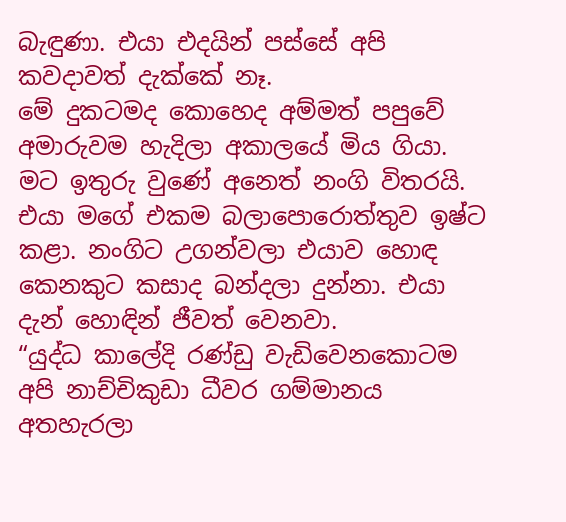බැඳුණා. එයා එදයින් පස්සේ අපි කවදාවත් දැක්කේ නෑ.
මේ දුකටමද කොහෙද අම්මත් පපුවේ අමාරුවම හැදිලා අකාලයේ මිය ගියා. මට ඉතුරු වුණේ අනෙත් නංගි විතරයි. එයා මගේ එකම බලාපොරොත්තුව ඉෂ්ට කළා. නංගිට උගන්වලා එයාව හොඳ කෙනකුට කසාද බන්දලා දුන්නා. එයා දැන් හොඳින් ජීවත් වෙනවා.
“යුද්ධ කාලේදි රණ්ඩු වැඩිවෙනකොටම අපි නාච්චිකුඩා ධීවර ගම්මානය අතහැරලා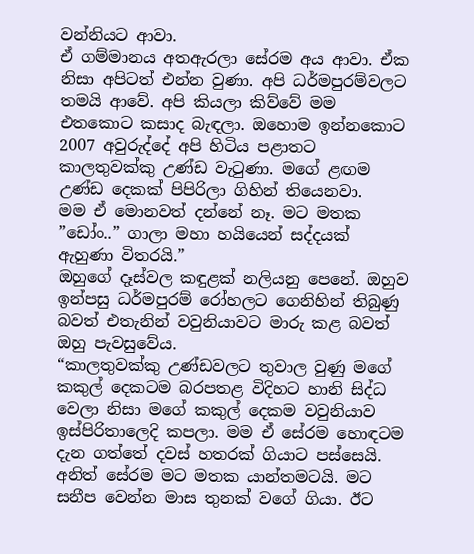වන්නියට ආවා.
ඒ ගම්මානය අතඇරලා සේරම අය ආවා. ඒක නිසා අපිටත් එන්න වුණා. අපි ධර්මපුරම්වලට තමයි ආවේ. අපි කියලා කිව්වේ මම එතකොට කසාද බැඳලා. ඔහොම ඉන්නකොට 2007 අවුරුද්දේ අපි හිටිය පළාතට කාලතුවක්කු උණ්ඩ වැටුණා. මගේ ළඟම උණ්ඩ දෙකක් පිපිරිලා ගිහින් තියෙනවා.
මම ඒ මොනවත් දන්නේ නෑ. මට මතක ”ඩෝං..” ගාලා මහා හයියෙන් සද්දයක් ඇහුණා විතරයි.”
ඔහුගේ දෑස්වල කඳුළක් නලියනු පෙනේ. ඔහුව ඉන්පසු ධර්මපුරම් රෝහලට ගෙනිහින් තිබුණු බවත් එතැනින් වවුනියාවට මාරු කළ බවත් ඔහු පැවසුවේය.
“කාලතුවක්කු උණ්ඩවලට තුවාල වුණු මගේ කකුල් දෙකටම බරපතළ විදිහට හානි සිද්ධ වෙලා නිසා මගේ කකුල් දෙකම වවුනියාව ඉස්පිරිතාලෙදි කපලා. මම ඒ සේරම හොඳටම දැන ගත්තේ දවස් හතරක් ගියාට පස්සෙයි. අනිත් සේරම මට මතක යාන්තමටයි. මට සනීප වෙන්න මාස තුනක් වගේ ගියා. ඊට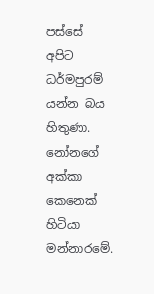පස්සේ අපිට ධර්මපුරම් යන්න බය හිතුණා. නෝනගේ අක්කා කෙනෙක් හිටියා මන්නාරමේ.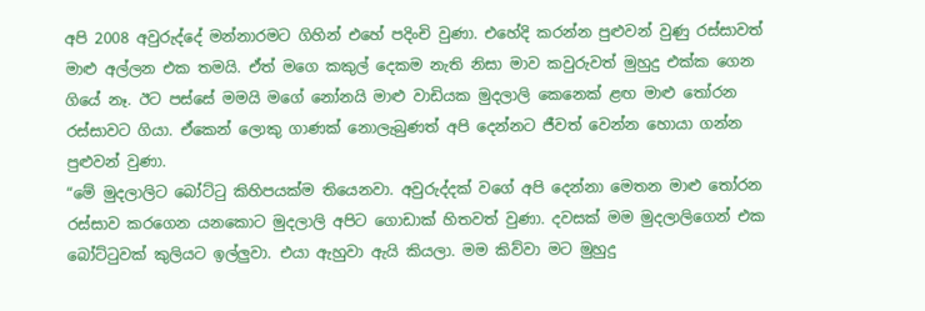අපි 2008 අවුරුද්දේ මන්නාරමට ගිහින් එහේ පදිංචි වුණා. එහේදි කරන්න පුළුවන් වුණු රස්සාවත් මාළු අල්ලන එක තමයි. ඒත් මගෙ කකුල් දෙකම නැති නිසා මාව කවුරුවත් මුහුදු එක්ක ගෙන ගියේ නෑ. ඊට පස්සේ මමයි මගේ නෝනයි මාළු වාඩියක මුදලාලි කෙනෙක් ළඟ මාළු තෝරන රස්සාවට ගියා. ඒකෙන් ලොකු ගාණක් නොලැබුණත් අපි දෙන්නට ජීවත් වෙන්න හොයා ගන්න පුළුවන් වුණා.
“මේ මුදලාලිට බෝට්ටු කිහිපයක්ම තියෙනවා. අවුරුද්දක් වගේ අපි දෙන්නා මෙතන මාළු තෝරන රස්සාව කරගෙන යනකොට මුදලාලි අපිට ගොඩාක් හිතවත් වුණා. දවසක් මම මුදලාලිගෙන් එක බෝට්ටුවක් කුලියට ඉල්ලුවා. එයා ඇහුවා ඇයි කියලා. මම කිව්වා මට මුහුදු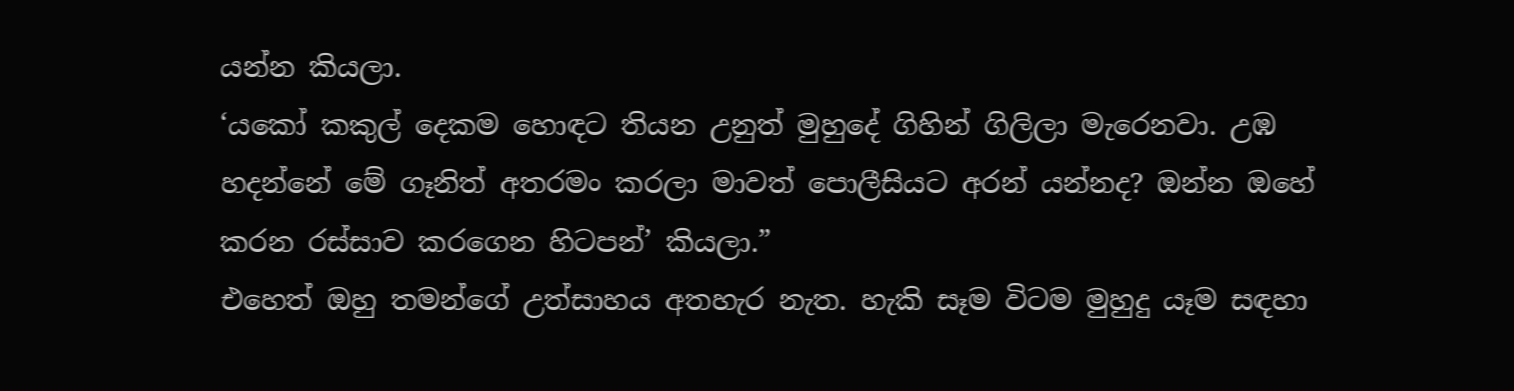යන්න කියලා.
‘යකෝ කකුල් දෙකම හොඳට තියන උනුත් මුහුදේ ගිහින් ගිලිලා මැරෙනවා. උඹ හදන්නේ මේ ගෑනිත් අතරමං කරලා මාවත් පොලීසියට අරන් යන්නද? ඔන්න ඔහේ කරන රස්සාව කරගෙන හිටපන්’ කියලා.”
එහෙත් ඔහු තමන්ගේ උත්සාහය අතහැර නැත. හැකි සෑම විටම මුහුදු යෑම සඳහා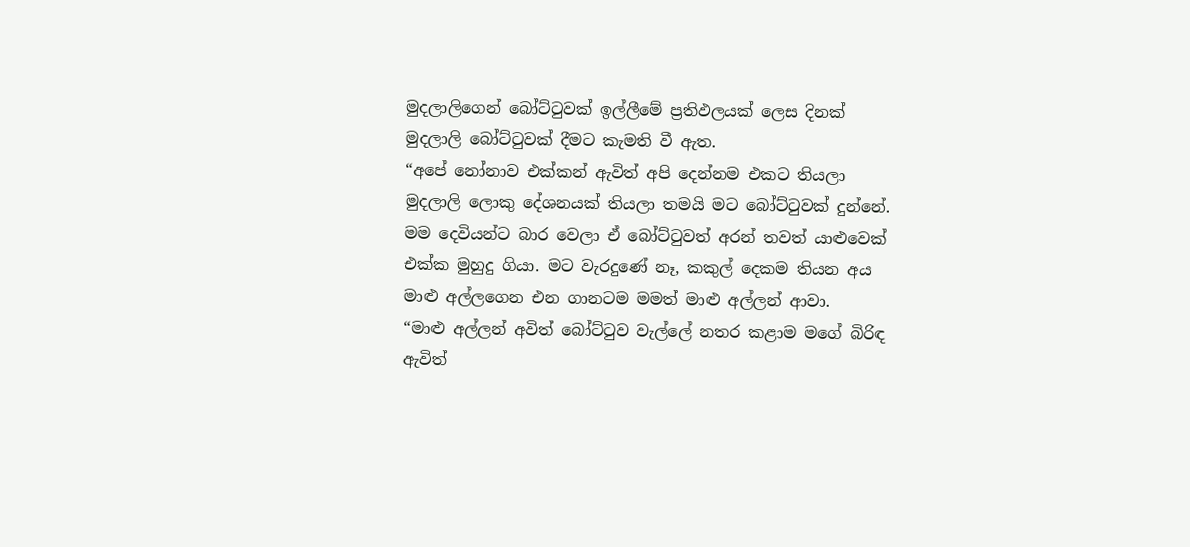මුදලාලිගෙන් බෝට්ටුවක් ඉල්ලීමේ ප්‍රතිඵලයක් ලෙස දිනක් මුදලාලි බෝට්ටුවක් දීමට කැමති වී ඇත.
“අපේ නෝනාව එක්කන් ඇවිත් අපි දෙන්නම එකට තියලා මුදලාලි ලොකු දේශනයක් තියලා තමයි මට බෝට්ටුවක් දුන්නේ. මම දෙවියන්ට බාර වෙලා ඒ බෝට්ටුවත් අරන් තවත් යාළුවෙක් එක්ක මුහුදු ගියා. මට වැරදුණේ නෑ, කකුල් දෙකම තියන අය මාළු අල්ලගෙන එන ගානටම මමත් මාළු අල්ලන් ආවා.
“මාළු අල්ලන් අවිත් බෝට්ටුව වැල්ලේ නතර කළාම මගේ බිරිඳ ඇවිත්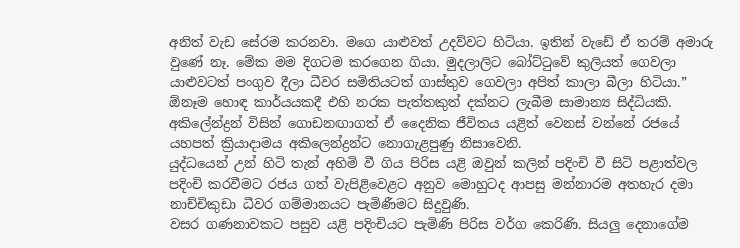අනිත් වැඩ සේරම කරනවා. මගෙ යාළුවත් උදව්වට හිටියා. ඉතින් වැඩේ ඒ තරම් අමාරු වුණේ නෑ. මේක මම දිගටම කරගෙන ගියා. මුදලාලිට බෝට්ටුවේ කුලියත් ගෙවලා යාළුවටත් පංගුව දීලා ධීවර සමිතියටත් ගාස්තුව ගෙවලා අපිත් කාලා බීලා හිටියා.”
ඕනෑම හොඳ කාර්යයකදී එහි නරක පැත්තකුත් දක්නට ලැබීම සාමාන්‍ය සිද්ධියකි. අකිලේන්ද්‍රන් විසින් ගොඩනඟාගත් ඒ දෛනික ජීවිතය යළිත් වෙනස් වන්නේ රජයේ යහපත් ක්‍රියාදාමය අකිලෙන්ද්‍රන්ට නොගැළපුණු නිසාවෙනි.
යුද්ධයෙන් උන් හිටි තැන් අහිමි වී ගිය පිරිස යළි ඔවුන් කලින් පදිංචි වී සිටි පළාත්වල පදිංචි කරවීමට රජය ගත් වැපිළිවෙළට අනුව මොහුටද ආපසු මන්නාරම අතහැර දමා නාච්චිකුඩා ධීවර ගම්මානයට පැමිණීමට සිදුවුණි.
වසර ගණනාවකට පසුව යළි පදිංචියට පැමිණි පිරිස වර්ග කෙරිණි. සියලු දෙනාගේම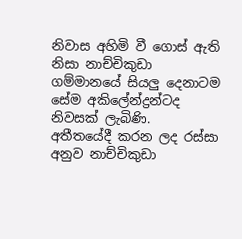නිවාස අහිමි වී ගොස් ඇති නිසා නාච්චිකුඩා ගම්මානයේ සියලු දෙනාටම සේම අකිලේන්ද්‍රන්ටද නිවසක් ලැබිණි.
අතීතයේදී කරන ලද රස්සා අනුව නාච්චිකුඩා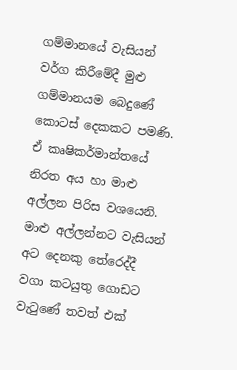ගම්මානයේ වැසියන් වර්ග කිරීමේදී මුළු ගම්මානයම බෙදුණේ කොටස් දෙකකට පමණි. ඒ කෘෂිකර්මාන්තයේ නිරත අය හා මාළු අල්ලන පිරිස වශයෙනි. මාළු අල්ලන්නට වැසියන් අට දෙනකු තේරෙද්දී වගා කටයුතු ගොඩට වැටුණේ තවත් එක්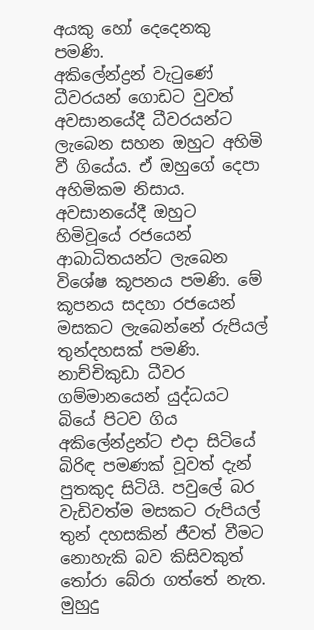අයකු හෝ දෙදෙනකු පමණි.
අකිලේන්ද්‍රන් වැටුණේ ධීවරයන් ගොඩට වුවත් අවසානයේදී ධීවරයන්ට ලැබෙන සහන ඔහුට අහිමි වී ගියේය. ඒ ඔහුගේ දෙපා අහිමිකම නිසාය. අවසානයේදී ඔහුට හිමිවූයේ රජයෙන් ආබාධිතයන්ට ලැබෙන විශේෂ කූපනය පමණි. මේ කූපනය සදහා රජයෙන් මසකට ලැබෙන්නේ රුපියල් තුන්දහසක් පමණි.
නාච්චිකුඩා ධීවර ගම්මානයෙන් යුද්ධයට බියේ පිටව ගිය අකිලේන්ද්‍රන්ට එදා සිටියේ බිරිඳ පමණක් වූවත් දැන් පුතකුද සිටියි. පවුලේ බර වැඩිවත්ම මසකට රුපියල් තුන් දහසකින් ජීවත් වීමට නොහැකි බව කිසිවකුත් තෝරා බේරා ගත්තේ නැත. මුහුදු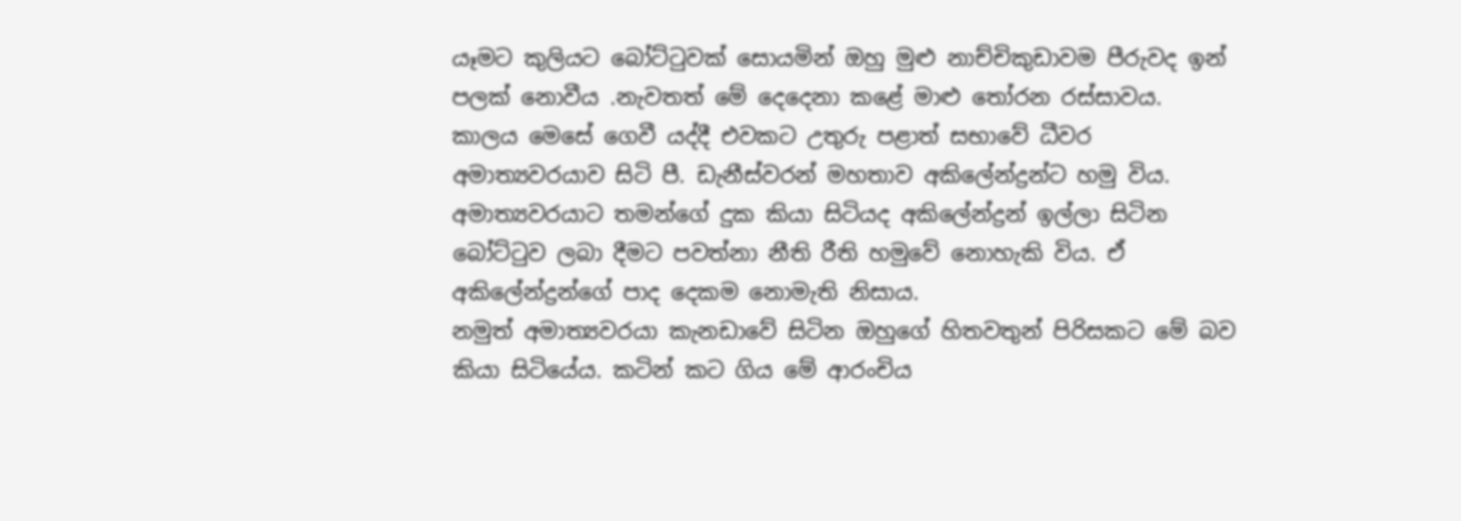යෑමට කුලියට බෝට්ටුවක් සොයමින් ඔහු මුළු නාච්චිකුඩාවම පීරුවද ඉන් පලක් නොවීය .නැවතත් මේ දෙදෙනා කළේ මාළු තෝරන රස්සාවය.
කාලය මෙසේ ගෙවී යද්දී එවකට උතුරු පළාත් සභාවේ ධීවර අමාත්‍යවරයාව සිටි පී. ඩැනීස්වරන් මහතාව අකිලේන්ද්‍රන්ට හමු විය. අමාත්‍යවරයාට තමන්ගේ දුක කියා සිටියද අකිලේන්ද්‍රන් ඉල්ලා සිටින බෝට්ටුව ලබා දීමට පවත්නා නීති රීති හමුවේ නොහැකි විය. ඒ අකිලේන්ද්‍රන්ගේ පාද දෙකම නොමැති නිසාය.
නමුත් අමාත්‍යවරයා කැනඩාවේ සිටින ඔහුගේ හිතවතුන් පිරිසකට මේ බව කියා සිටියේය. කටින් කට ගිය මේ ආරංචිය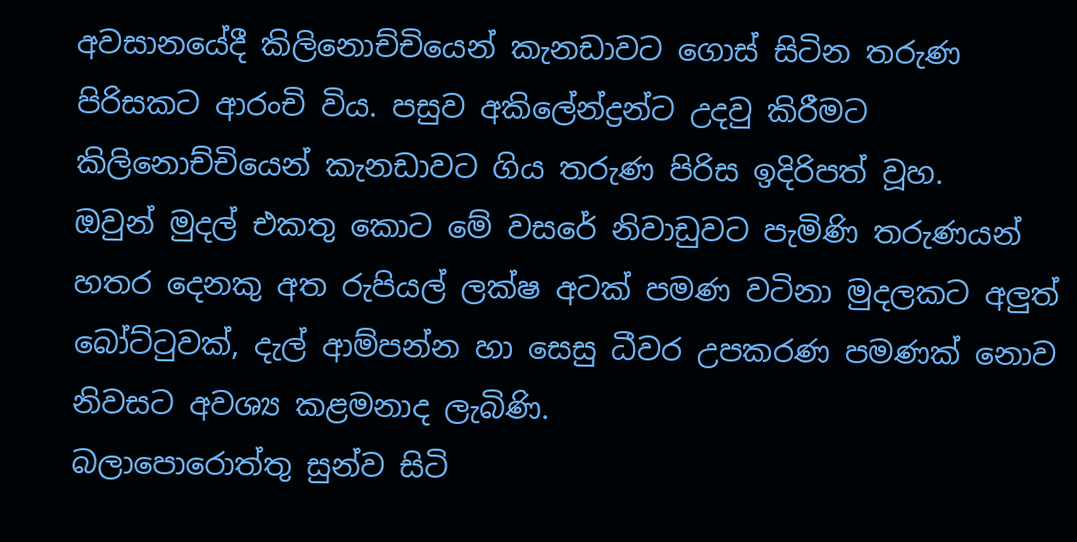අවසානයේදී කිලිනොච්චියෙන් කැනඩාවට ගොස් සිටින තරුණ පිරිසකට ආරංචි විය. පසුව අකිලේන්ද්‍රන්ට උදවු කිරීමට කිලිනොච්චියෙන් කැනඩාවට ගිය තරුණ පිරිස ඉදිරිපත් වූහ.
ඔවුන් මුදල් එකතු කොට මේ වසරේ නිවාඩුවට පැමිණි තරුණයන් හතර දෙනකු අත රුපියල් ලක්ෂ අටක් පමණ වටිනා මුදලකට අලුත් බෝට්ටුවක්, දැල් ආම්පන්න හා සෙසු ධීවර උපකරණ පමණක් නොව නිවසට අවශ්‍ය කළමනාද ලැබිණි.
බලාපොරොත්තු සුන්ව සිටි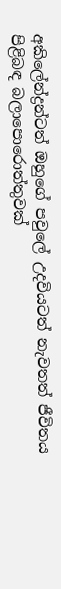අකිලේන්ද්‍රන්ටත් ඔහුගේ පවුලේ උදවියටත් නැවතත් ජීවිතය පිළිබඳ බලාපොරොත්තුවක්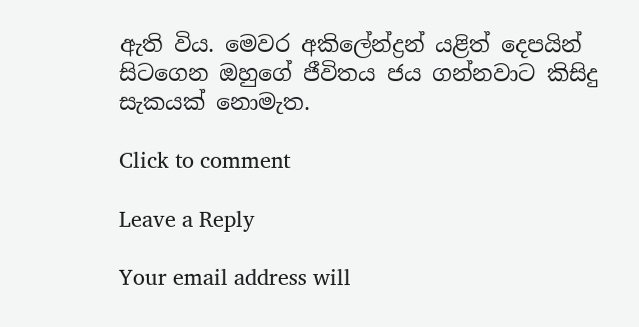ඇති විය. මෙවර අකිලේන්ද්‍රන් යළිත් දෙපයින් සිටගෙන ඔහුගේ ජීවිතය ජය ගන්නවාට කිසිදු සැකයක් නොමැත.

Click to comment

Leave a Reply

Your email address will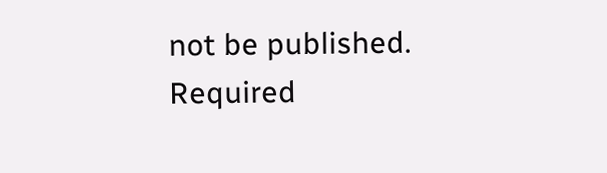not be published. Required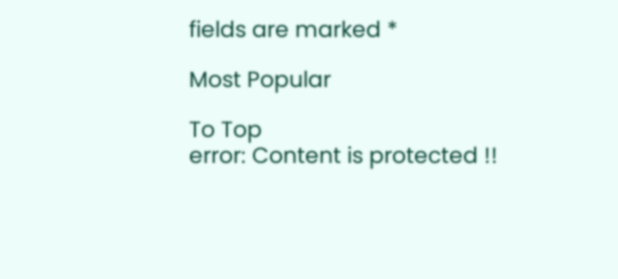fields are marked *

Most Popular

To Top
error: Content is protected !!